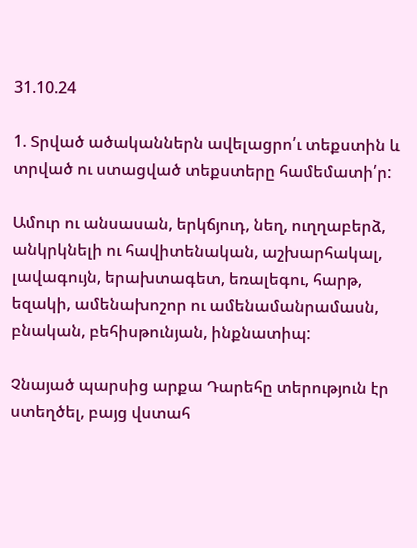31.10.24

1. Տրված ածականներն ավելացրո՛ւ տեքստին և տրված ու ստացված տեքստերը համեմատի՛ր:

Ամուր ու անսասան, երկճյուդ, նեղ, ուղղաբերձ, անկրկնելի ու հավիտենական, աշխարհակալ, լավագույն, երախտագետ, եռալեգու, հարթ, եզակի, ամենախոշոր ու ամենամանրամասն, բնական, բեհիսթունյան, ինքնատիպ:

Չնայած պարսից արքա Դարեհը տերություն էր ստեղծել, բայց վստահ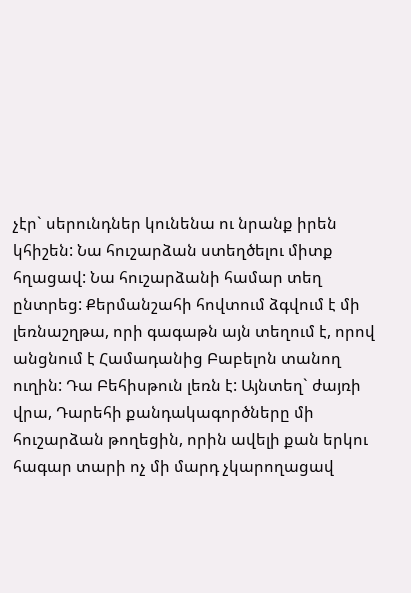չէր` սերունդներ կունենա ու նրանք իրեն կհիշեն: Նա հուշարձան ստեղծելու միտք հղացավ: Նա հուշարձանի համար տեղ ընտրեց: Քերմանշահի հովտում ձգվում է մի լեռնաշղթա, որի գագաթն այն տեղում է, որով անցնում է Համադանից Բաբելոն տանող ուղին: Դա Բեհիսթուն լեռն է: Այնտեղ` ժայռի վրա, Դարեհի քանդակագործները մի հուշարձան թողեցին, որին ավելի քան երկու հագար տարի ոչ մի մարդ չկարողացավ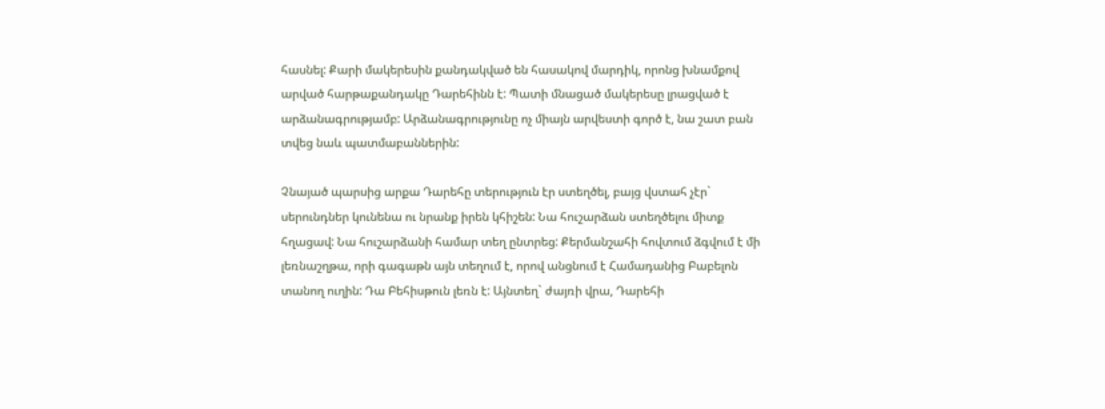հասնել: Քարի մակերեսին քանդակված են հասակով մարդիկ, որոնց խնամքով արված հարթաքանդակը Դարեհինն է: Պատի մնացած մակերեսը լրացված է արձանագրությամբ: Արձանագրությունը ոչ միայն արվեստի գործ է, նա շատ բան տվեց նաև պատմաբաններին:

Չնայած պարսից արքա Դարեհը տերություն էր ստեղծել, բայց վստահ չէր` սերունդներ կունենա ու նրանք իրեն կհիշեն: Նա հուշարձան ստեղծելու միտք հղացավ: Նա հուշարձանի համար տեղ ընտրեց: Քերմանշահի հովտում ձգվում է մի լեռնաշղթա, որի գագաթն այն տեղում է, որով անցնում է Համադանից Բաբելոն տանող ուղին: Դա Բեհիսթուն լեռն է: Այնտեղ` ժայռի վրա, Դարեհի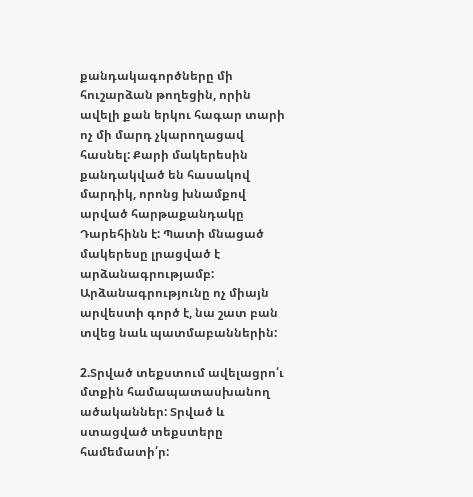քանդակագործները մի հուշարձան թողեցին, որին ավելի քան երկու հագար տարի ոչ մի մարդ չկարողացավ հասնել: Քարի մակերեսին քանդակված են հասակով մարդիկ, որոնց խնամքով արված հարթաքանդակը Դարեհինն է: Պատի մնացած մակերեսը լրացված է արձանագրությամբ: Արձանագրությունը ոչ միայն արվեստի գործ է, նա շատ բան տվեց նաև պատմաբաններին:

2.Տրված տեքստում ավելացրո՛ւ մտքին համապատասխանող ածականներ: Տրված և ստացված տեքստերը համեմատի՛ր: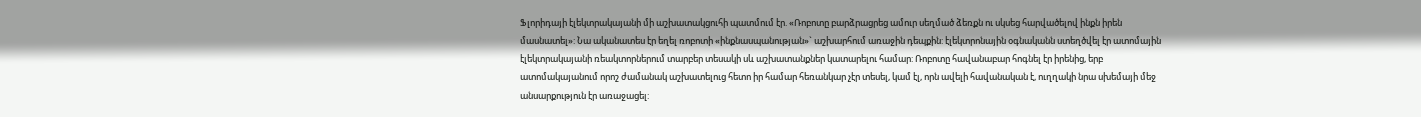Ֆլորիդայի էլեկտրակայանի մի աշխատակցուհի պատմում էր. «Ռոբոտը բարձրացրեց ամուր սեղմած ձեռքն ու սկսեց հարվածելով ինքն իրեն մասնատել»: Նա ականատես էր եղել ռոբոտի «ինքնասպանության»` աշխարհում առաջին դեպքին: էլեկտրոնային օգնականն ստեղծվել էր ատոմային էլեկտրակայանի ռեակտորներում տարբեր տեսակի սև աշխատանքներ կատարելու համար: Ռոբոտը հավանաբար հոգնել էր իրենից, երբ ատոմակայանում որոշ ժամանակ աշխատելուց հետո իր համար հեռանկար չէր տեսել, կամ էլ, որն ավելի հավանական է, ուղղակի նրա սխեմայի մեջ անսարքություն էր առաջացել: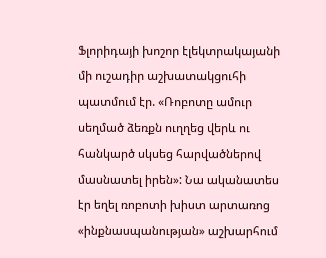Ֆլորիդայի խոշոր էլեկտրակայանի մի ուշադիր աշխատակցուհի պատմում էր. «Ռոբոտը ամուր սեղմած ձեռքն ուղղեց վերև ու հանկարծ սկսեց հարվածներով մասնատել իրեն»: Նա ականատես էր եղել ռոբոտի խիստ արտառոց «ինքնասպանության» աշխարհում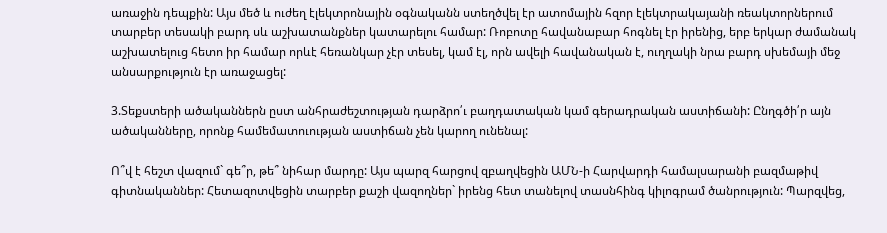առաջին դեպքին: Այս մեծ և ուժեղ էլեկտրոնային օգնականն ստեղծվել էր ատոմային հզոր էլեկտրակայանի ռեակտորներում տարբեր տեսակի բարդ սև աշխատանքներ կատարելու համար: Ռոբոտը հավանաբար հոգնել էր իրենից, երբ երկար ժամանակ աշխատելուց հետո իր համար որևէ հեռանկար չէր տեսել, կամ էլ, որն ավելի հավանական է, ուղղակի նրա բարդ սխեմայի մեջ անսարքություն էր առաջացել:

3.Տեքստերի ածականներն ըստ անհրաժեշտության դարձրո՛ւ բաղդատական կամ գերադրական աստիճանի: Ընղգծի՛ր այն ածականները, որոնք համեմատուության աստիճան չեն կարող ունենալ:

Ո՞վ է հեշտ վազում` գե՞ր, թե՞ նիհար մարդը: Այս պարզ հարցով զբաղվեցին ԱՄՆ-ի Հարվարդի համալսարանի բազմաթիվ գիտնականներ: Հետազոտվեցին տարբեր քաշի վազողներ` իրենց հետ տանելով տասնհինգ կիլոգրամ ծանրություն: Պարզվեց,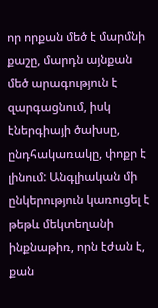որ որքան մեծ է մարմնի քաշը, մարդն այնքան մեծ արագություն է զարգացնում, իսկ էներգիայի ծախսը, ընդհակառակը, փոքր է լինում: Անգլիական մի ընկերություն կառուցել է թեթև մեկտեղանի ինքնաթիռ, որն էժան է, քան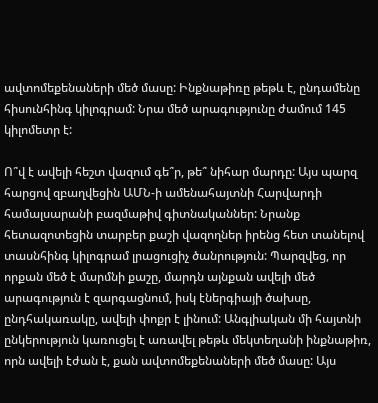ավտոմեքենաների մեծ մասը: Ինքնաթիռը թեթև է, ընդամենը հիսունհինգ կիլոգրամ: Նրա մեծ արագությունը ժամում 145 կիլոմետր է:

Ո՞վ է ավելի հեշտ վազում գե՞ր, թե՞ նիհար մարդը: Այս պարզ հարցով զբաղվեցին ԱՄՆ-ի ամենահայտնի Հարվարդի համալսարանի բազմաթիվ գիտնականներ: Նրանք հետազոտեցին տարբեր քաշի վազողներ իրենց հետ տանելով տասնհինգ կիլոգրամ լրացուցիչ ծանրություն: Պարզվեց, որ որքան մեծ է մարմնի քաշը, մարդն այնքան ավելի մեծ արագություն է զարգացնում, իսկ էներգիայի ծախսը, ընդհակառակը, ավելի փոքր է լինում: Անգլիական մի հայտնի ընկերություն կառուցել է առավել թեթև մեկտեղանի ինքնաթիռ, որն ավելի էժան է, քան ավտոմեքենաների մեծ մասը: Այս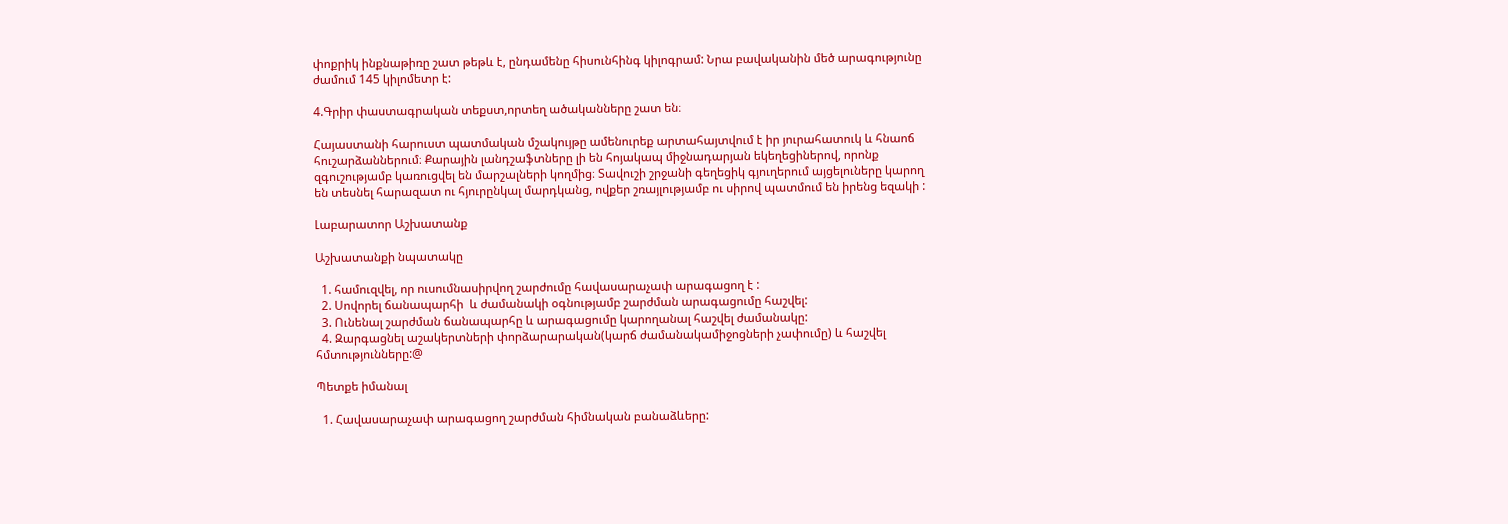փոքրիկ ինքնաթիռը շատ թեթև է, ընդամենը հիսունհինգ կիլոգրամ: Նրա բավականին մեծ արագությունը ժամում 145 կիլոմետր է:

4.Գրիր փաստագրական տեքստ,որտեղ ածականները շատ են։

Հայաստանի հարուստ պատմական մշակույթը ամենուրեք արտահայտվում է իր յուրահատուկ և հնաոճ հուշարձաններում։ Քարային լանդշաֆտները լի են հոյակապ միջնադարյան եկեղեցիներով, որոնք զգուշությամբ կառուցվել են մարշալների կողմից։ Տավուշի շրջանի գեղեցիկ գյուղերում այցելուները կարող են տեսնել հարազատ ու հյուրընկալ մարդկանց, ովքեր շռայլությամբ ու սիրով պատմում են իրենց եզակի :

Լաբարատոր Աշխատանք

Աշխատանքի նպատակը

  1. համուզվել, որ ուսումնասիրվող շարժումը հավասարաչափ արագացող է :
  2. Սովորել ճանապարհի  և ժամանակի օգնությամբ շարժման արագացումը հաշվել:
  3. Ունենալ շարժման ճանապարհը և արագացումը կարողանալ հաշվել ժամանակը:
  4. Զարգացնել աշակերտների փորձարարական(կարճ ժամանակամիջոցների չափումը) և հաշվել հմտությունները:@

Պետքե իմանալ

  1. Հավասարաչափ արագացող շարժման հիմնական բանաձևերը: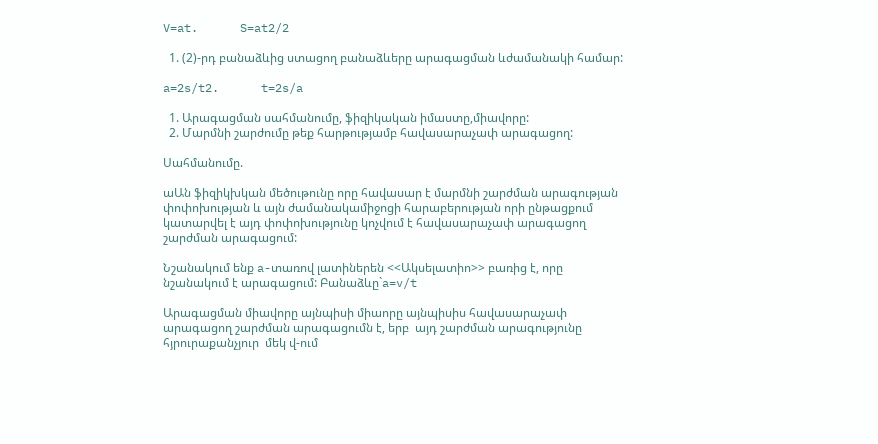V=at.      S=at2/2

  1. (2)-րդ բանաձևից ստացող բանաձևերը արագացման ևժամանակի համար:

a=2s/t2.      t=2s/a

  1. Արագացման սահմանումը, ֆիզիկական իմաստը,միավորը:
  2. Մարմնի շարժումը թեք հարթությամբ հավասարաչափ արագացող:

Սահմանումը.

աԱն ֆիզիկխկան մեծութունը որը հավասար է մարմնի շարժման արագության փոփոխության և այն ժամանակամիջոցի հարաբերության որի ընթացքում կատարվել է այդ փոփոխությունը կոչվում է հավասարաչափ արագացող շարժման արագացում:

Նշանակում ենք a-տառով լատիներեն <<Ակսելատիո>> բառից է, որը նշանակում է արագացում: Բանաձևը`a=v/t

Արագացման միավորը այնպիսի միաորը այնպիսիս հավասարաչափ արագացող շարժման արագացումն է, երբ  այդ շարժման արագությունը հյրուրաքանչյուր  մեկ վ-ում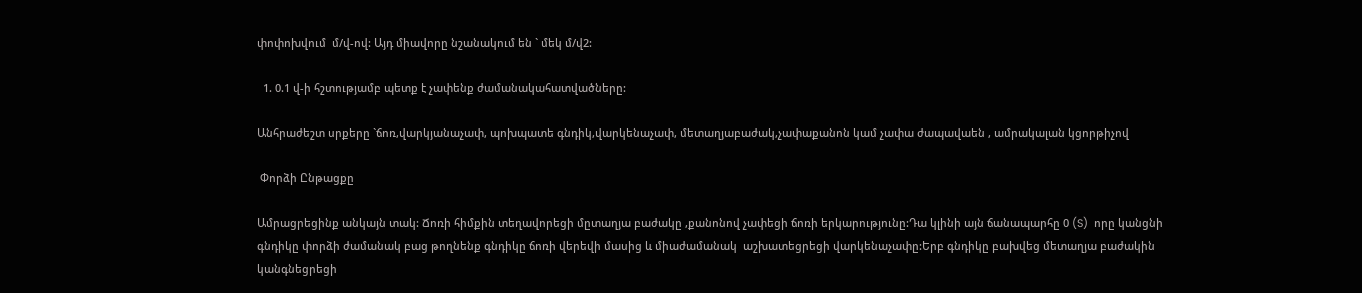փոփոխվում  մ/վ-ով: Այդ միավորը նշանակում են ` մեկ մ/վ2:

  1. 0.1 վ-ի հշտությամբ պետք է չափենք ժամանակահատվածները:

Անհրաժեշտ սրքերը `ճոռ,վարկյանաչափ, պոխպատե գնդիկ,վարկենաչափ, մետաղյաբաժակ,չափաքանոն կամ չափա ժապավաեն , ամրակալան կցորթիչով

 Փորձի Ընթացքը

Ամրացրեցինք անկայն տակ: Ճոռի հիմքին տեղավորեցի մըտաղյա բաժակը ,քանոնով չափեցի ճոռի երկարությունը:Դա կլինի այն ճանապարհը 0 (S)  որը կանցնի գնդիկը փորձի ժամանակ բաց թողնենք գնդիկը ճոռի վերեվի մասից և միաժամանակ  աշխատեցրեցի վարկենաչափը:Երբ գնդիկը բախվեց մետաղյա բաժակին կանգնեցրեցի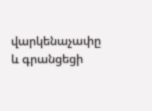վարկենաչափը և գրանցեցի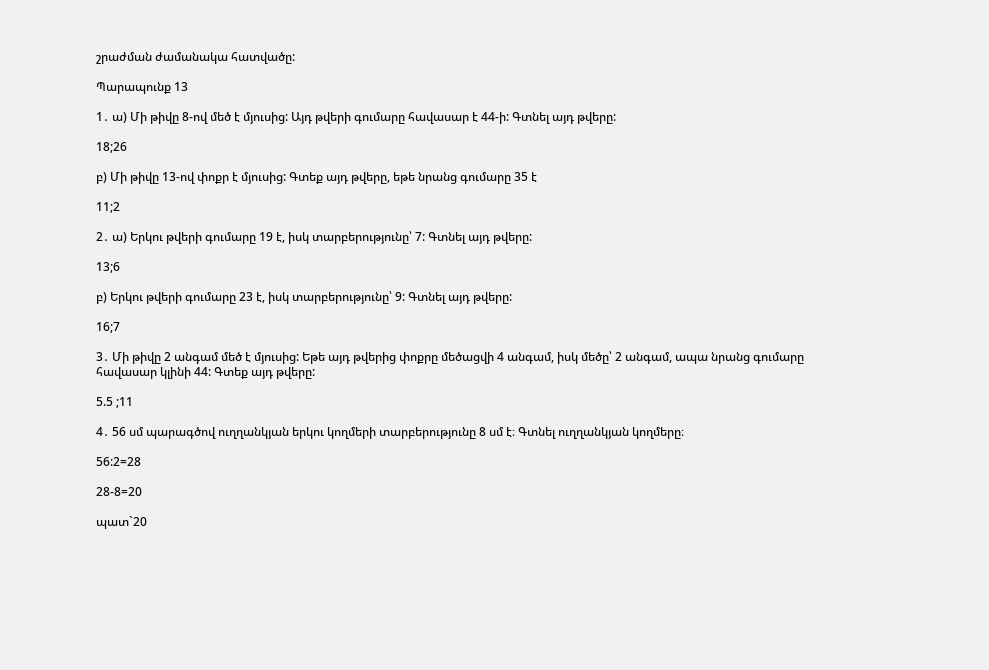շրաժման ժամանակա հատվածը:

Պարապունք 13

1․ ա) Մի թիվը 8-ով մեծ է մյուսից: Այդ թվերի գումարը հավասար է 44-ի: Գտնել այդ թվերը:

18;26

բ) Մի թիվը 13-ով փոքր է մյուսից: Գտեք այդ թվերը, եթե նրանց գումարը 35 է

11;2

2․ ա) Երկու թվերի գումարը 19 է, իսկ տարբերությունը՝ 7: Գտնել այդ թվերը:

13;6

բ) Երկու թվերի գումարը 23 է, իսկ տարբերությունը՝ 9: Գտնել այդ թվերը:

16;7

3․ Մի թիվը 2 անգամ մեծ է մյուսից: Եթե այդ թվերից փոքրը մեծացվի 4 անգամ, իսկ մեծը՝ 2 անգամ, ապա նրանց գումարը հավասար կլինի 44: Գտեք այդ թվերը:

5.5 ;11

4․ 56 սմ պարագծով ուղղանկյան երկու կողմերի տարբերությունը 8 սմ է։ Գտնել ուղղանկյան կողմերը։

56:2=28

28-8=20

պատ`20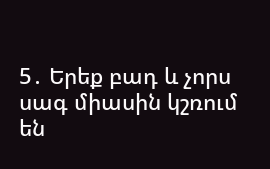5․ Երեք բադ և չորս սագ միասին կշռում են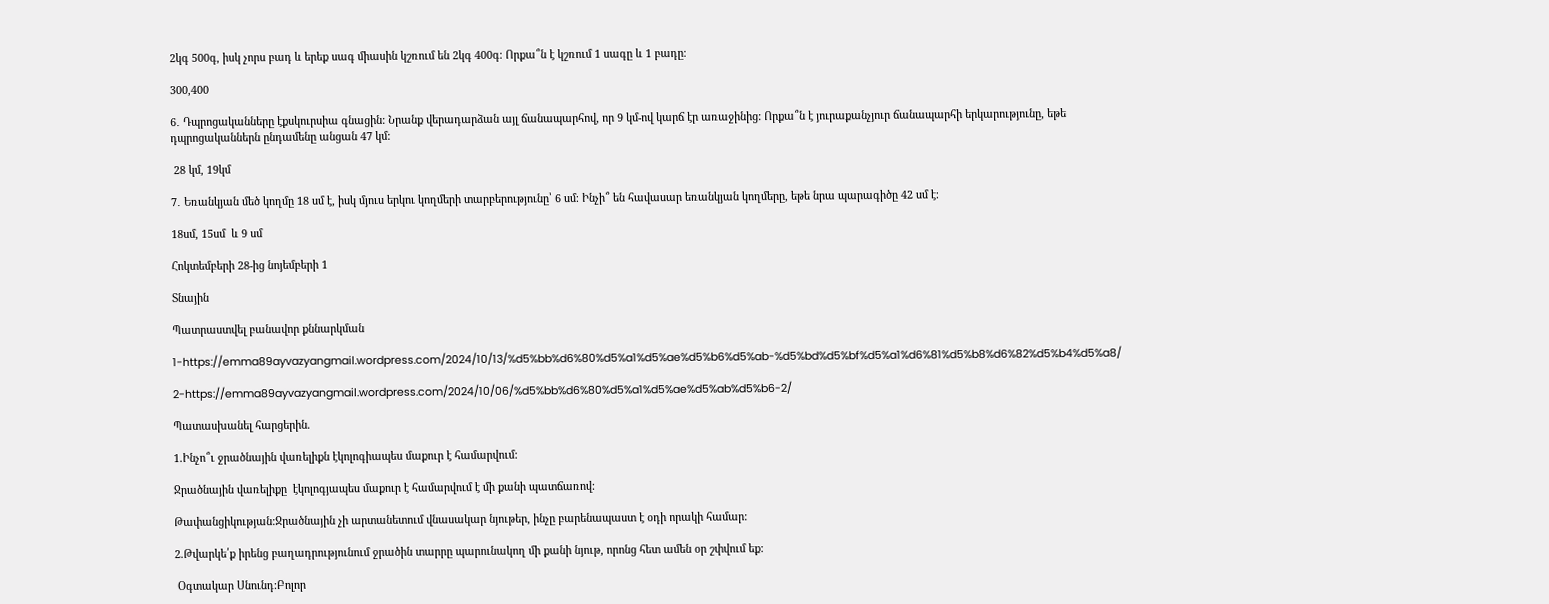2կգ 500գ, իսկ չորս բադ և երեք սագ միասին կշռում են 2կգ 400գ։ Որքա՞ն է կշռում 1 սագը և 1 բադը։

300,400

6․ Դպրոցականները էքսկուրսիա գնացին: Նրանք վերադարձան այլ ճանապարհով, որ 9 կմ-ով կարճ էր առաջինից: Որքա՞ն է յուրաքանչյուր ճանապարհի երկարությունը, եթե դպրոցականներն ընդամենը անցան 47 կմ:

 28 կմ, 19կմ

7․ Եռանկյան մեծ կողմը 18 սմ է, իսկ մյուս երկու կողմերի տարբերությունը՝ 6 սմ։ Ինչի՞ են հավասար եռանկյան կողմերը, եթե նրա պարագիծը 42 սմ է։

18սմ, 15սմ  և 9 սմ

Հոկտեմբերի 28-ից նոյեմբերի 1

Տնային

Պատրաստվել բանավոր քննարկման

1-https://emma89ayvazyangmail.wordpress.com/2024/10/13/%d5%bb%d6%80%d5%a1%d5%ae%d5%b6%d5%ab-%d5%bd%d5%bf%d5%a1%d6%81%d5%b8%d6%82%d5%b4%d5%a8/

2-https://emma89ayvazyangmail.wordpress.com/2024/10/06/%d5%bb%d6%80%d5%a1%d5%ae%d5%ab%d5%b6-2/

Պատասխանել հարցերին.

1.Ինչո՞ւ ջրածնային վառելիքն էկոլոգիապես մաքուր է համարվում:

Ջրածնային վառելիքը  էկոլոգյապես մաքուր է համարվում է մի քանի պատճառով:

Թափանցիկության:Ջրածնային չի արտանետում վնասակար նյութեր, ինչը բարենապաստ է օդի որակի համար:

2.Թվարկե՛ք իրենց բաղադրությունում ջրածին տարրը պարունակող մի քանի նյութ, որոնց հետ ամեն օր շփվում եք:

 Օգտակար Սնունդ:Բոլոր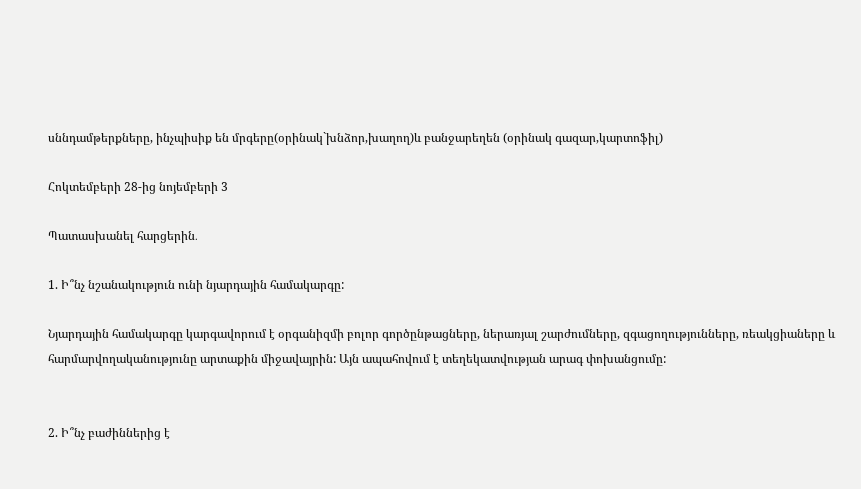սննդամթերքները, ինչպիսիք են մրգերը(օրինակ`խնձոր,խաղող)և բանջարեղեն (օրինակ գազար,կարտոֆիլ)

Հոկտեմբերի 28-ից նոյեմբերի 3

Պատասխանել հարցերին․

1. Ի՞նչ նշանակություն ունի նյարդային համակարգը:

Նյարդային համակարգը կարգավորում է օրգանիզմի բոլոր գործընթացները, ներառյալ շարժումները, զգացողությունները, ռեակցիաները և հարմարվողականությունը արտաքին միջավայրին: Այն ապահովում է տեղեկատվության արագ փոխանցումը:


2. Ի՞նչ բաժիններից է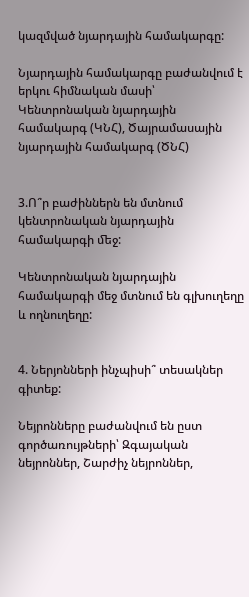կազմված նյարդային համակարգը:

Նյարդային համակարգը բաժանվում է երկու հիմնական մասի՝ Կենտրոնական նյարդային համակարգ (ԿՆՀ), Ծայրամասային նյարդային համակարգ (ԾՆՀ)


3.Ո՞ր բաժիններն են մտնում կենտրոնական նյարդային համակարգի ﬔջ:

Կենտրոնական նյարդային համակարգի մեջ մտնում են գլխուղեղը և ողնուղեղը:


4. Ներյոնների ինչպիսի՞ տեսակներ գիտեք:

Նեյրոնները բաժանվում են ըստ գործառույթների՝ Զգայական նեյրոններ, Շարժիչ նեյրոններ,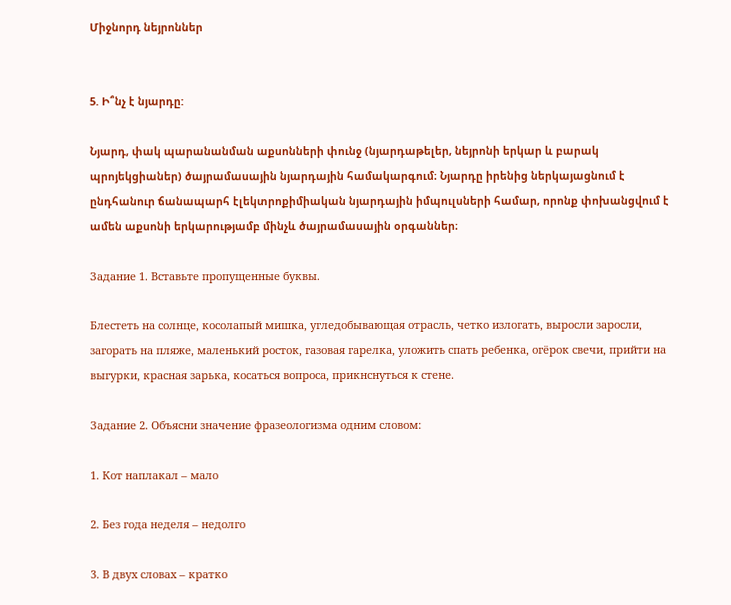Միջնորդ նեյրոններ


5. Ի՞նչ է նյարդը:

Նյարդ, փակ պարանանման աքսոնների փունջ (նյարդաթելեր, նեյրոնի երկար և բարակ պրոյեկցիաներ) ծայրամասային նյարդային համակարգում։ Նյարդը իրենից ներկայացնում է ընդհանուր ճանապարհ էլեկտրոքիմիական նյարդային իմպուլսների համար, որոնք փոխանցվում է ամեն աքսոնի երկարությամբ մինչև ծայրամասային օրգաններ։

Задание 1. Вставьте пропущенные буквы.

Блестеть на солнце, косолапый мишка, угледобывающая отрасль, четко излогать, выросли заросли, загорать на пляже, маленький росток, газовая гарелка, уложить спать ребенка, огёрок свечи, прийти на выгурки, красная зарька, косаться вопроса, прикнснуться к стене.

Задание 2. Объясни значение фразеологизма одним словом:

1. Кот наплакал – мало

2. Без года неделя – недолго

3. В двух словах – кратко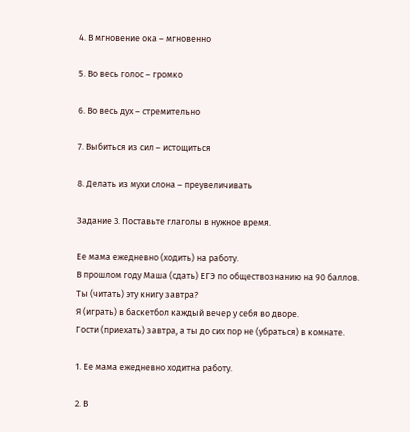4. В мгновение ока – мгновенно

5. Во весь голос – громко

6. Во весь дух – стремительно

7. Выбиться из сил – истощиться

8. Делать из мухи слона – преувеличивать

Задание 3. Поставьте глаголы в нужное время.

Ее мама ежедневно (ходить) на работу.
В прошлом году Маша (сдать) ЕГЭ по обществознанию на 90 баллов.
Ты (читать) эту книгу завтра?
Я (играть) в баскетбол каждый вечер у себя во дворе.
Гости (приехать) завтра, а ты до сих пор не (убраться) в комнате.

1. Ее мама ежедневно ходитна работу.

2. В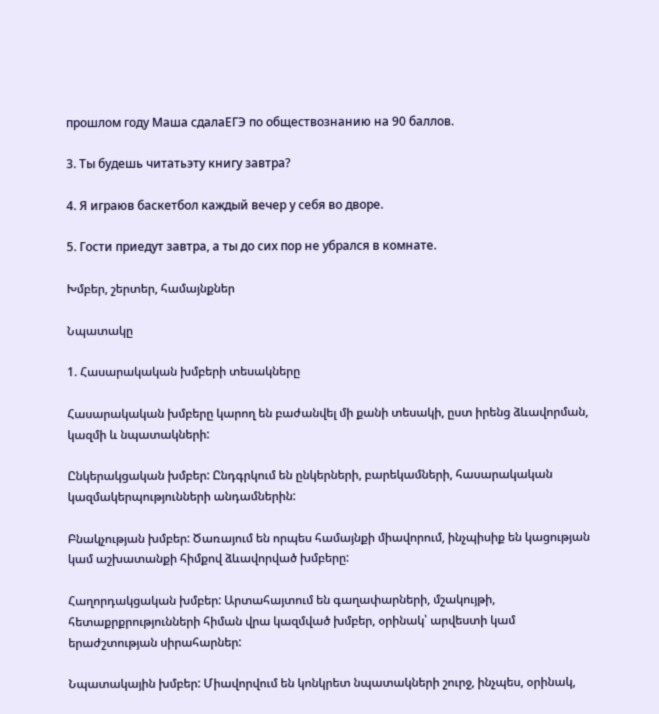прошлом году Маша сдалаЕГЭ по обществознанию на 90 баллов.

3. Ты будешь читатьэту книгу завтра?

4. Я играюв баскетбол каждый вечер у себя во дворе.

5. Гости приедут завтра, а ты до сих пор не убрался в комнате.

Խմբեր, շերտեր, համայնքներ

Նպատակը

1. Հասարակական խմբերի տեսակները

Հասարակական խմբերը կարող են բաժանվել մի քանի տեսակի, ըստ իրենց ձևավորման, կազմի և նպատակների:

Ընկերակցական խմբեր: Ընդգրկում են ընկերների, բարեկամների, հասարակական կազմակերպությունների անդամներին:

Բնակչության խմբեր: Ծառայում են որպես համայնքի միավորում, ինչպիսիք են կացության կամ աշխատանքի հիմքով ձևավորված խմբերը:

Հաղորդակցական խմբեր: Արտահայտում են գաղափարների, մշակույթի, հետաքրքրությունների հիման վրա կազմված խմբեր, օրինակ՝ արվեստի կամ երաժշտության սիրահարներ:

Նպատակային խմբեր: Միավորվում են կոնկրետ նպատակների շուրջ, ինչպես, օրինակ,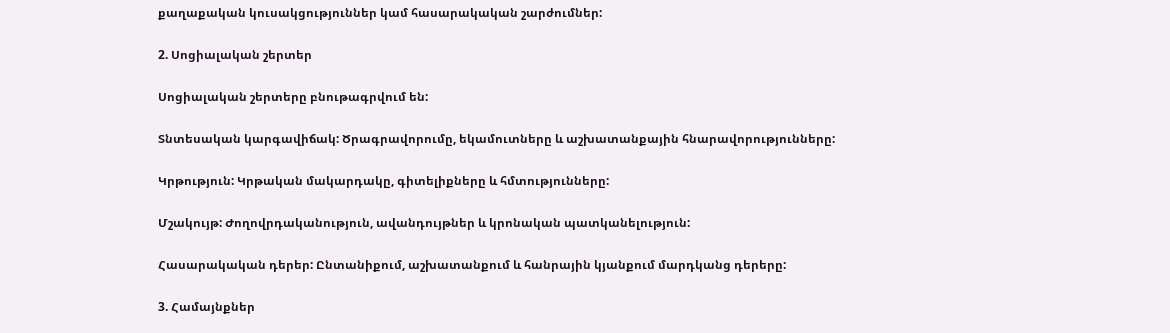քաղաքական կուսակցություններ կամ հասարակական շարժումներ:

2. Սոցիալական շերտեր

Սոցիալական շերտերը բնութագրվում են:

Տնտեսական կարգավիճակ: Ծրագրավորումը, եկամուտները և աշխատանքային հնարավորությունները:

Կրթություն: Կրթական մակարդակը, գիտելիքները և հմտությունները:

Մշակույթ: Ժողովրդականություն, ավանդույթներ և կրոնական պատկանելություն:

Հասարակական դերեր: Ընտանիքում, աշխատանքում և հանրային կյանքում մարդկանց դերերը:

3. Համայնքներ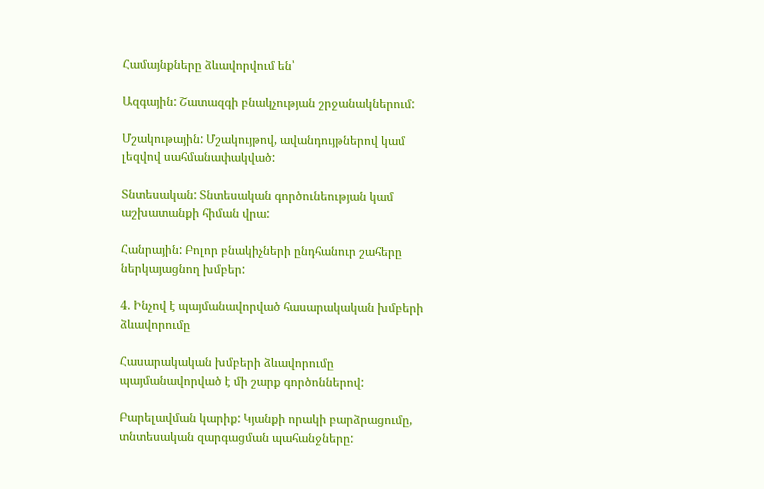Համայնքները ձևավորվում են՝

Ազգային: Շատազգի բնակչության շրջանակներում:

Մշակութային: Մշակույթով, ավանդույթներով կամ լեզվով սահմանափակված:

Տնտեսական: Տնտեսական գործունեության կամ աշխատանքի հիման վրա:

Հանրային: Բոլոր բնակիչների ընդհանուր շահերը ներկայացնող խմբեր:

4. Ինչով է պայմանավորված հասարակական խմբերի ձևավորումը

Հասարակական խմբերի ձևավորումը պայմանավորված է մի շարք գործոններով:

Բարելավման կարիք: Կյանքի որակի բարձրացումը, տնտեսական զարգացման պահանջները: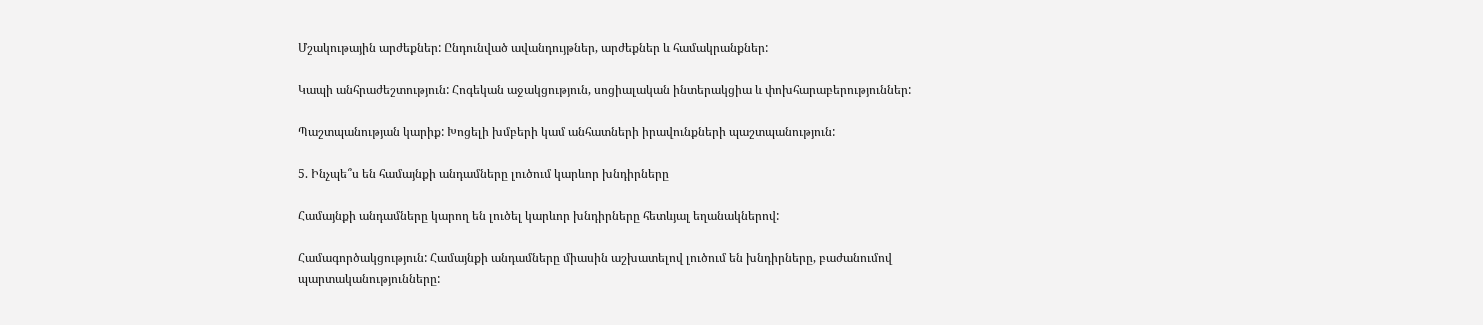Մշակութային արժեքներ: Ընդունված ավանդույթներ, արժեքներ և համակրանքներ:

Կապի անհրաժեշտություն: Հոգեկան աջակցություն, սոցիալական ինտերակցիա և փոխհարաբերություններ:

Պաշտպանության կարիք: Խոցելի խմբերի կամ անհատների իրավունքների պաշտպանություն:

5. Ինչպե՞ս են համայնքի անդամները լուծում կարևոր խնդիրները

Համայնքի անդամները կարող են լուծել կարևոր խնդիրները հետևյալ եղանակներով:

Համագործակցություն: Համայնքի անդամները միասին աշխատելով լուծում են խնդիրները, բաժանումով պարտականությունները: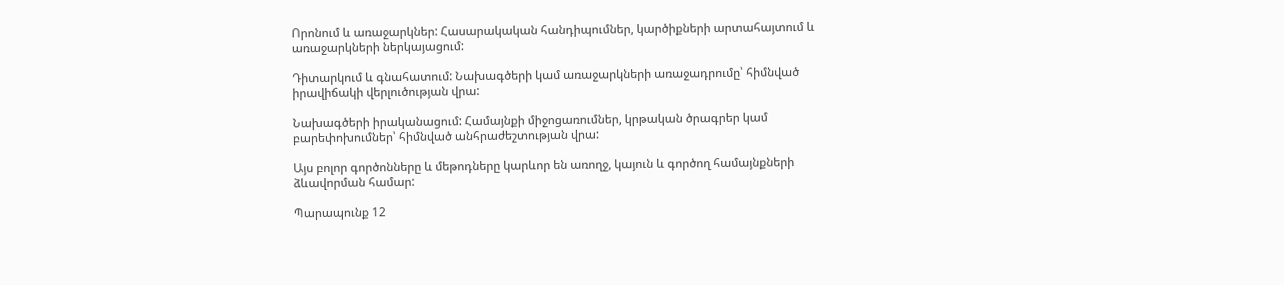Որոնում և առաջարկներ: Հասարակական հանդիպումներ, կարծիքների արտահայտում և առաջարկների ներկայացում:

Դիտարկում և գնահատում: Նախագծերի կամ առաջարկների առաջադրումը՝ հիմնված իրավիճակի վերլուծության վրա:

Նախագծերի իրականացում: Համայնքի միջոցառումներ, կրթական ծրագրեր կամ բարեփոխումներ՝ հիմնված անհրաժեշտության վրա:

Այս բոլոր գործոնները և մեթոդները կարևոր են առողջ, կայուն և գործող համայնքների ձևավորման համար:

Պարապունք 12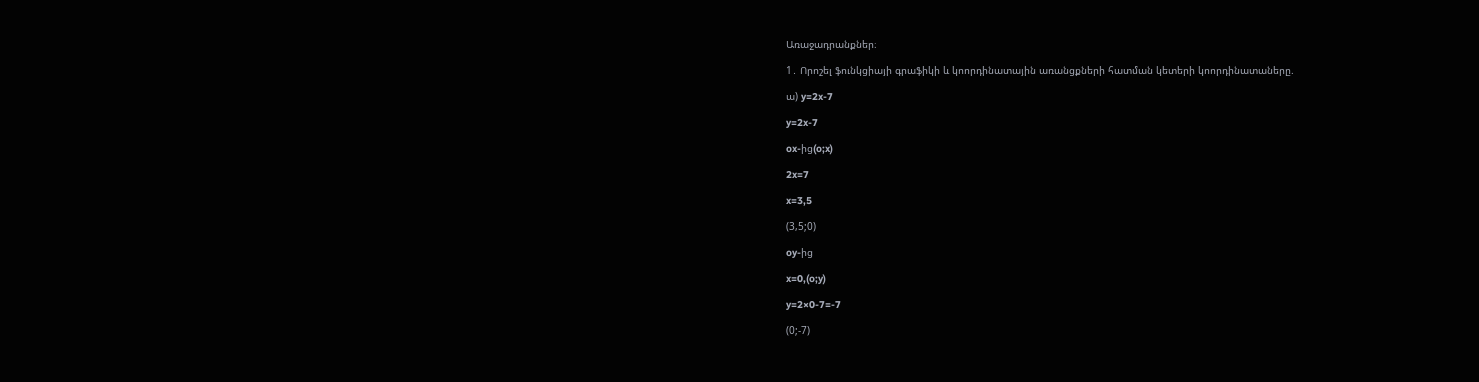Առաջադրանքներ։

1․ Որոշել ֆունկցիայի գրաֆիկի և կոորդինատային առանցքների հատման կետերի կոորդինատաները.

ա) y=2x-7

y=2x-7

ox-ից(o;x)

2x=7

x=3,5

(3,5;0)

oy-ից

x=0,(o;y)

y=2×0-7=-7

(0;-7)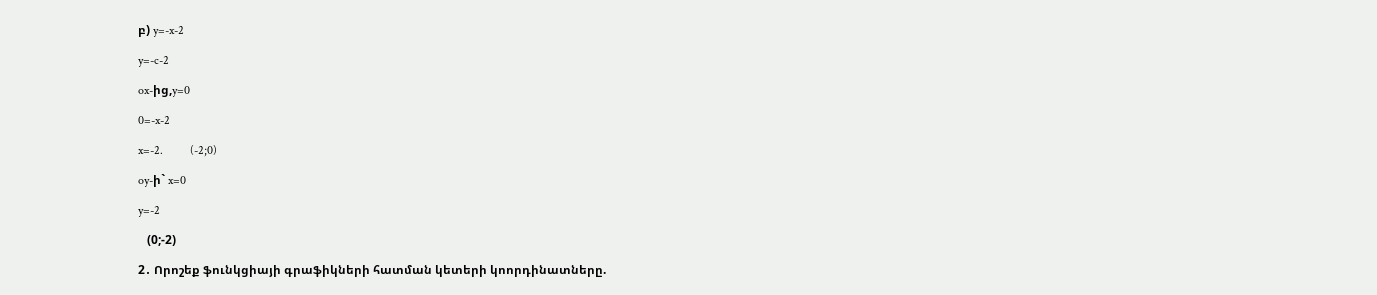բ) y=-x-2

y=-c-2

ox-ից,y=0

0=-x-2

x=-2.         (-2;0)

oy-ի` x=0

y=-2

   (0;-2)

2․ Որոշեք ֆունկցիայի գրաֆիկների հատման կետերի կոորդինատները.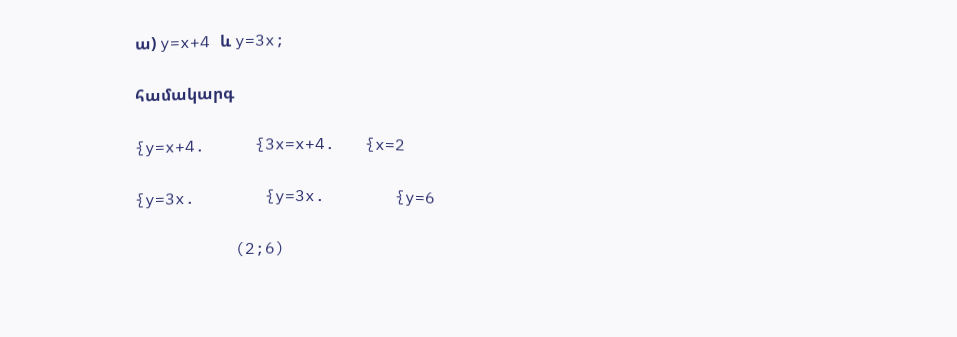ա) y=x+4 և y=3x;

համակարգ

{y=x+4.     {3x=x+4.   {x=2

{y=3x.       {y=3x.       {y=6

          (2;6)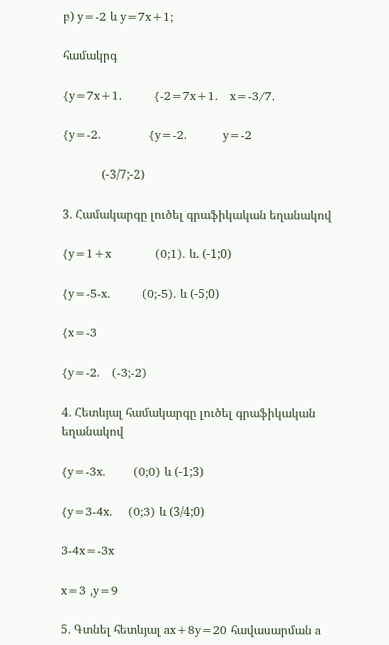բ) y=-2 և y=7x+1;

համակրգ

{y=7x+1.        {-2=7x+1.   x=-3/7.

{y=-2.            {y=-2.         y=-2

             (-3/7;-2)

3․ Համակարգը լուծել գրաֆիկական եղանակով

{y=1+x           (0;1). և. (-1;0)

{y=-5-x.        (0;-5). և (-5;0)

{x=-3

{y=-2.   (-3;-2)

4․ Հետևյալ համակարգը լուծել գրաֆիկական եղանակով

{y=-3x.       (0;0) և (-1;3)

{y=3-4x.    (0;3) և (3/4;0)

3-4x=-3x

x=3 ,y=9

5․ Գտնել հետևյալ ax+8y=20 հավասարման a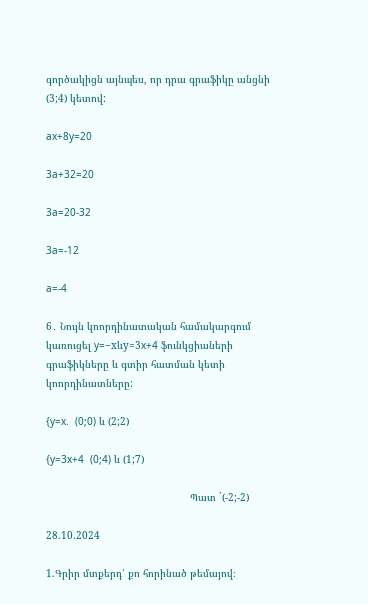գործակիցն այնպես, որ դրա գրաֆիկը անցնի (3;4) կետով:

ax+8y=20

3a+32=20

3a=20-32

3a=-12

a=-4

6․ Նույն կոորդինատական համակարգում կառուցել y=−xևy=3x+4 ֆունկցիաների գրաֆիկները և գտիր հատման կետի կոորդինատները:

{y=x.  (0;0) և (2;2)

{y=3x+4  (0;4) և (1;7)

                                                Պատ `(-2;-2)

28.10.2024

1.Գրիր մտքերդ՝ քո հորինած թեմայով։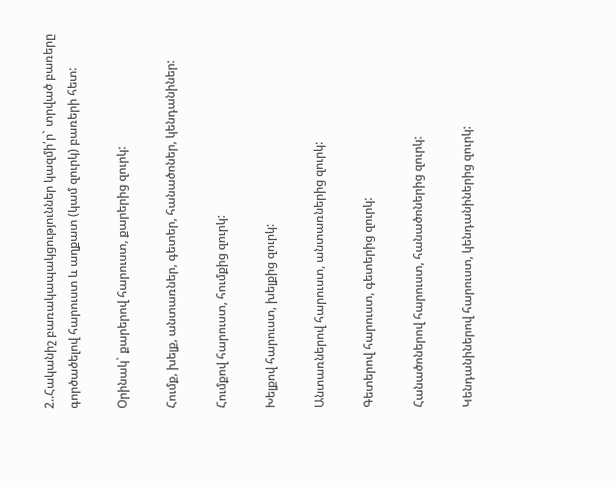2..Հականիշ բառակապակցություններ կազմի՛ր` տրված բառերը գործածելով հարուստ և աղքատ (կամ զուրկ) բառերի հետ:

Օրինակ` քարերով հարուստ, քարերից զուրկ:

Հումք, խելք, անտառներ, գետեր, հանածոներ, կենդանիներ:

Հումքով հարուստ, հումքից զուրկ:

Խելքով հարուստ, խելքից զուրկ:

Անտառներով հարուստ, անտառներից զուրկ:

Գետերով հարուստ, գետերից զուրկ:

Հանածոներով հարուստ, հանածոներից զուրկ:

Կենդանիներով հարուստ, կենդանիներից զուրկ: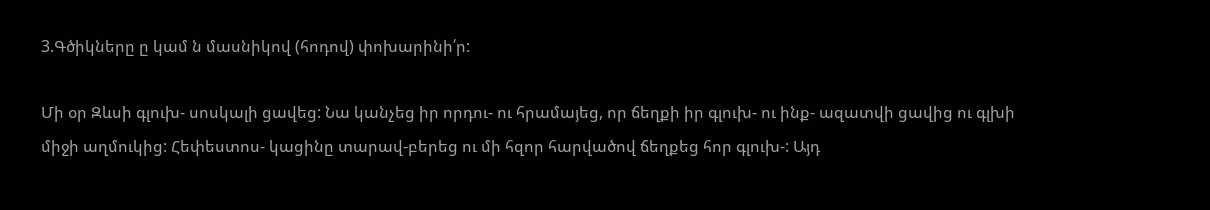3.Գծիկները ը կամ ն մասնիկով (հոդով) փոխարինի՛ր:

Մի օր Զևսի գլուխ- սոսկալի ցավեց: Նա կանչեց իր որդու- ու հրամայեց, որ ճեղքի իր գլուխ- ու ինք- ազատվի ցավից ու գլխի միջի աղմուկից: Հեփեստոս- կացինը տարավ-բերեց ու մի հզոր հարվածով ճեղքեց հոր գլուխ-: Այդ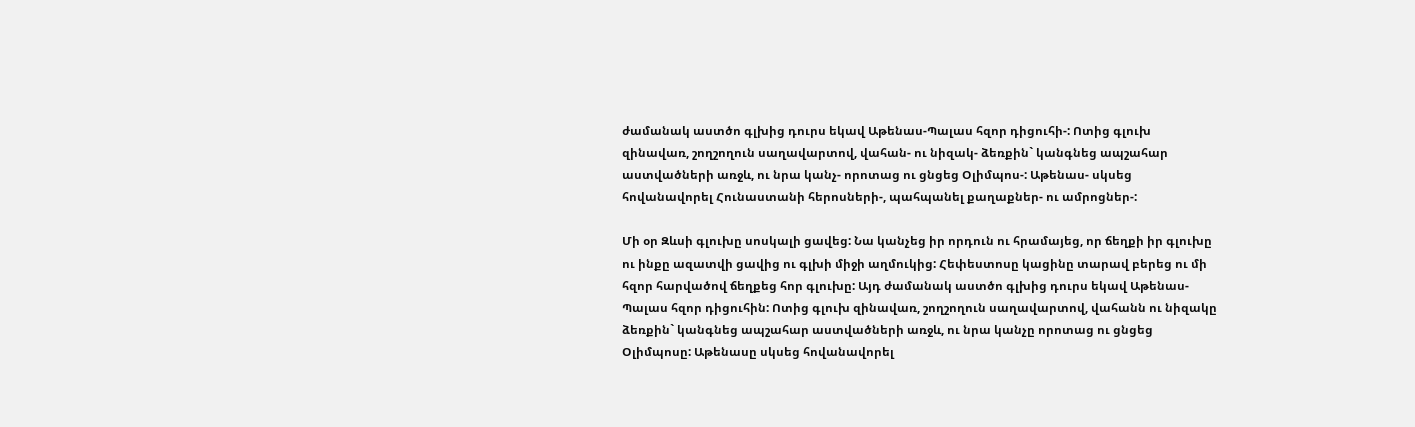ժամանակ աստծո գլխից դուրս եկավ Աթենաս-Պալաս հզոր դիցուհի-: Ոտից գլուխ զինավառ, շողշողուն սաղավարտով, վահան- ու նիզակ- ձեռքին` կանգնեց ապշահար աստվածների առջև, ու նրա կանչ- որոտաց ու ցնցեց Օլիմպոս-: Աթենաս- սկսեց հովանավորել Հունաստանի հերոսների-, պահպանել քաղաքներ- ու ամրոցներ-:

Մի օր Զևսի գլուխը սոսկալի ցավեց: Նա կանչեց իր որդուն ու հրամայեց, որ ճեղքի իր գլուխը ու ինքը ազատվի ցավից ու գլխի միջի աղմուկից: Հեփեստոսը կացինը տարավ բերեց ու մի հզոր հարվածով ճեղքեց հոր գլուխը: Այդ ժամանակ աստծո գլխից դուրս եկավ Աթենաս-Պալաս հզոր դիցուհին: Ոտից գլուխ զինավառ, շողշողուն սաղավարտով, վահանն ու նիզակը ձեռքին` կանգնեց ապշահար աստվածների առջև, ու նրա կանչը որոտաց ու ցնցեց Օլիմպոսը: Աթենասը սկսեց հովանավորել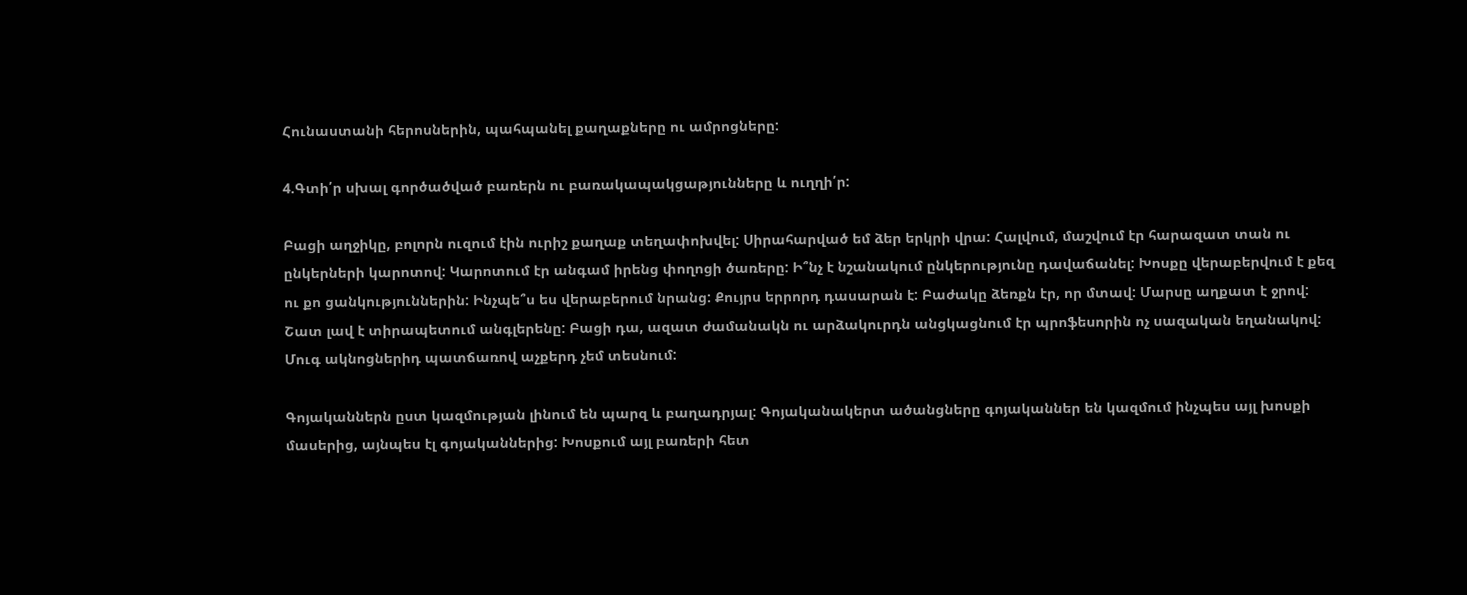Հունաստանի հերոսներին, պահպանել քաղաքները ու ամրոցները:

4.Գտի՛ր սխալ գործածված բառերն ու բառակապակցաթյունները և ուղղի՛ր:

Բացի աղջիկը, բոլորն ուզում էին ուրիշ քաղաք տեղափոխվել: Սիրահարված եմ ձեր երկրի վրա: Հալվում, մաշվում էր հարազատ տան ու ընկերների կարոտով: Կարոտում էր անգամ իրենց փողոցի ծառերը: Ի՞նչ է նշանակում ընկերությունը դավաճանել: Խոսքը վերաբերվում է քեզ ու քո ցանկություններին: Ինչպե՞ս ես վերաբերում նրանց: Քույրս երրորդ դասարան է: Բաժակը ձեռքն էր, որ մտավ: Մարսը աղքատ է ջրով: Շատ լավ է տիրապետում անգլերենը: Բացի դա, ազատ ժամանակն ու արձակուրդն անցկացնում էր պրոֆեսորին ոչ սազական եղանակով: Մուգ ակնոցներիդ պատճառով աչքերդ չեմ տեսնում:

Գոյականներն ըստ կազմության լինում են պարզ և բաղադրյալ: Գոյականակերտ ածանցները գոյականներ են կազմում ինչպես այլ խոսքի մասերից, այնպես էլ գոյականներից: Խոսքում այլ բառերի հետ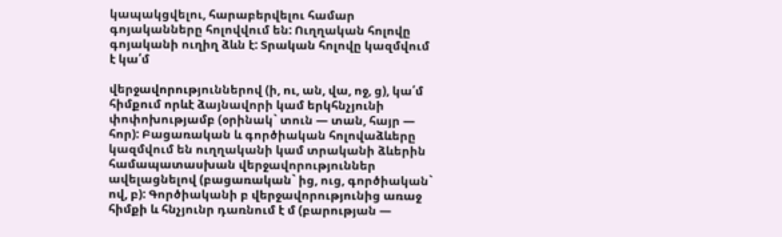կապակցվելու, հարաբերվելու համար գոյականները հոլովվում են: Ուղղական հոլովը գոյականի ուղիղ ձևն է: Տրական հոլովը կազմվում է կա՛մ

վերջավորություններով (ի, ու, ան, վա, ոջ, ց), կա՛մ հիմքում որևէ ձայնավորի կամ երկհնչյունի փոփոխությամբ (օրինակ` տուն — տան, հայր — հոր): Բացառական և գործիական հոլովաձևերը կազմվում են ուղղականի կամ տրականի ձևերին համապատասխան վերջավորություններ ավելացնելով (բացառական` ից, ուց, գործիական` ով, բ): Գործիականի բ վերջավորությունից առաջ հիմքի և հնչյունր դառնում է մ (բարության —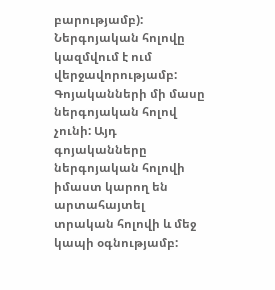բարությամբ): Ներգոյական հոլովը կազմվում է ում վերջավորությամբ: Գոյականների մի մասը ներգոյական հոլով չունի: Այդ գոյականները ներգոյական հոլովի իմաստ կարող են արտահայտել տրական հոլովի և մեջ կապի օգնությամբ: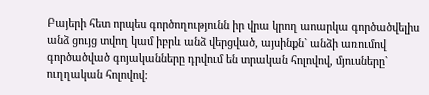Բայերի հետ որպես գործողությունն իր վրա կրող աոարկա գործածվելիս անձ ցույց տվող կամ իբրև անձ վերցված, այսինքն` անձի առումով գործածված գոյականները դրվում են տրական հոլովով, մյուսները` ուղղական հոլովով: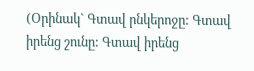(Օրինակ` Գտավ րնկերոջը: Գտավ իրենց շունը: Գտավ իրենց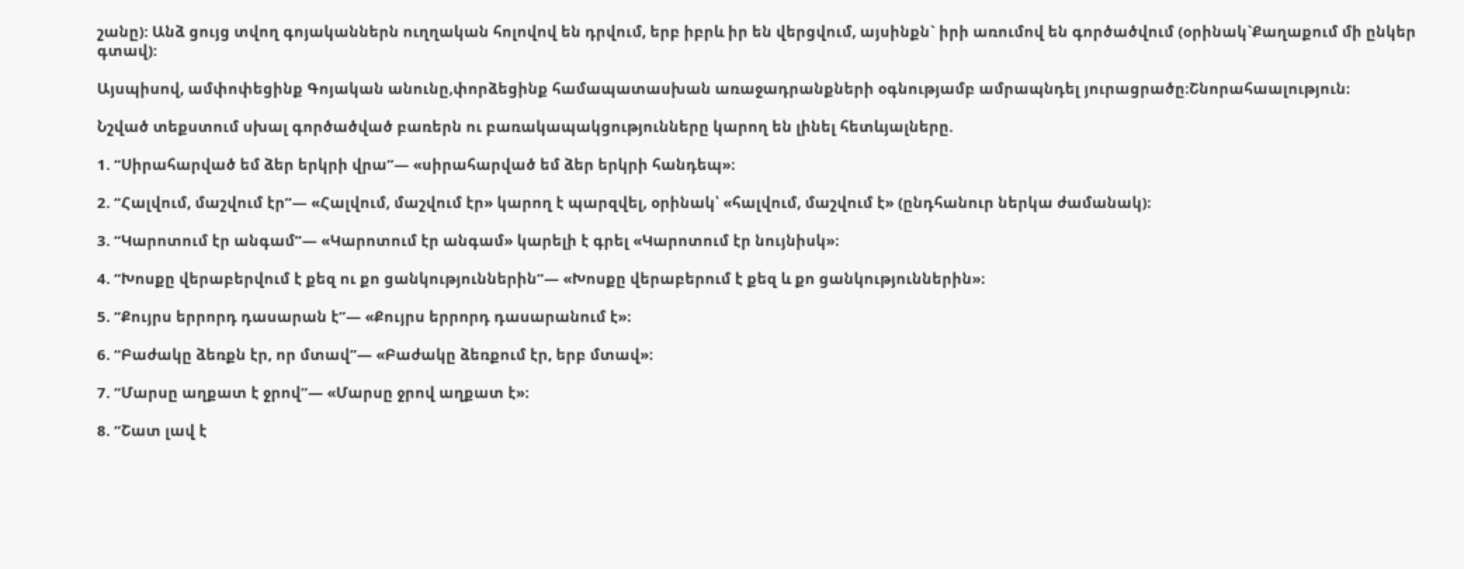շանը): Անձ ցույց տվող գոյականներն ուղղական հոլովով են դրվում, երբ իբրև իր են վերցվում, այսինքն` իրի առումով են գործածվում (օրինակ`Քաղաքում մի ընկեր գտավ):

Այսպիսով, ամփոփեցինք Գոյական անունը,փորձեցինք համապատասխան առաջադրանքների օգնությամբ ամրապնդել յուրացրածը։Շնորահաալություն։

Նշված տեքստում սխալ գործածված բառերն ու բառակապակցությունները կարող են լինել հետևյալները.

1. “Սիրահարված եմ ձեր երկրի վրա”— «սիրահարված եմ ձեր երկրի հանդեպ»։

2. “Հալվում, մաշվում էր”— «Հալվում, մաշվում էր» կարող է պարզվել, օրինակ՝ «հալվում, մաշվում է» (ընդհանուր ներկա ժամանակ)։

3. “Կարոտում էր անգամ”— «Կարոտում էր անգամ» կարելի է գրել «Կարոտում էր նույնիսկ»։

4. “Խոսքը վերաբերվում է քեզ ու քո ցանկություններին”— «Խոսքը վերաբերում է քեզ և քո ցանկություններին»։

5. “Քույրս երրորդ դասարան է”— «Քույրս երրորդ դասարանում է»։

6. “Բաժակը ձեռքն էր, որ մտավ”— «Բաժակը ձեռքում էր, երբ մտավ»։

7. “Մարսը աղքատ է ջրով”— «Մարսը ջրով աղքատ է»։

8. “Շատ լավ է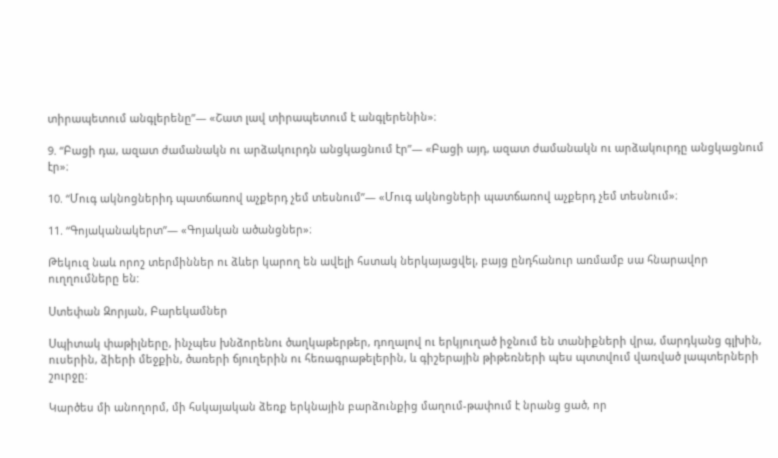տիրապետում անգլերենը”— «Շատ լավ տիրապետում է անգլերենին»։

9. “Բացի դա, ազատ ժամանակն ու արձակուրդն անցկացնում էր”— «Բացի այդ, ազատ ժամանակն ու արձակուրդը անցկացնում էր»։

10. “Մուգ ակնոցներիդ պատճառով աչքերդ չեմ տեսնում”— «Մուգ ակնոցների պատճառով աչքերդ չեմ տեսնում»։

11. “Գոյականակերտ”— «Գոյական ածանցներ»։

Թեկուզ նաև որոշ տերմիններ ու ձևեր կարող են ավելի հստակ ներկայացվել, բայց ընդհանուր առմամբ սա հնարավոր ուղղումները են:

Ստեփան Զորյան, Բարեկամներ

Սպիտակ փաթիլները, ինչպես խնձորենու ծաղկաթերթեր, դողալով ու երկյուղած իջնում են տանիքների վրա, մարդկանց գլխին, ուսերին, ձիերի մեջքին, ծառերի ճյուղերին ու հեռագրաթելերին, և գիշերային թիթեռների պես պտտվում վառված լապտերների շուրջը։

Կարծես մի անողորմ, մի հսկայական ձեռք երկնային բարձունքից մաղում-թափում է նրանց ցած, որ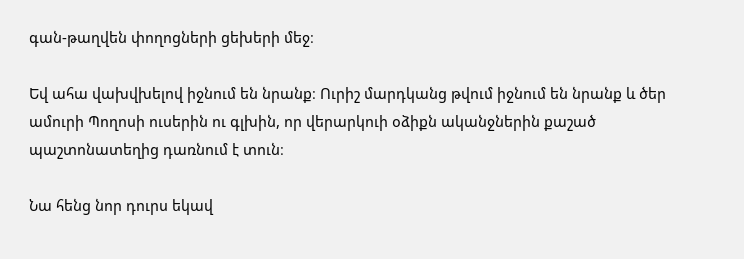գան-թաղվեն փողոցների ցեխերի մեջ։

Եվ ահա վախվխելով իջնում են նրանք։ Ուրիշ մարդկանց թվում իջնում են նրանք և ծեր ամուրի Պողոսի ուսերին ու գլխին, որ վերարկուի օձիքն ականջներին քաշած պաշտոնատեղից դառնում է տուն։

Նա հենց նոր դուրս եկավ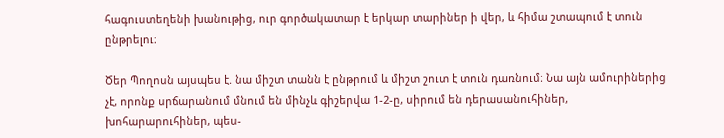հագուստեղենի խանութից, ուր գործակատար է երկար տարիներ ի վեր, և հիմա շտապում է տուն ընթրելու։

Ծեր Պողոսն այսպես է. նա միշտ տանն է ընթրում և միշտ շուտ է տուն դառնում։ Նա այն ամուրիներից չէ, որոնք սրճարանում մնում են մինչև գիշերվա 1-2-ը, սիրում են դերասանուհիներ, խոհարարուհիներ, պես-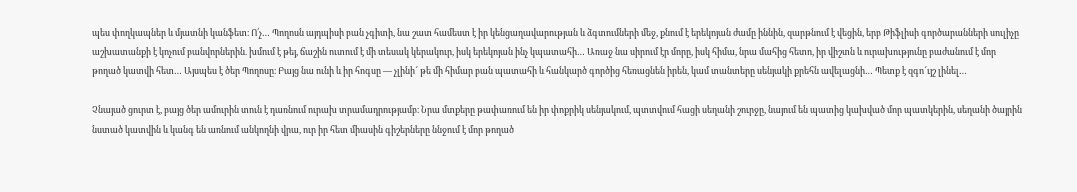պես փողկապներ և մյատնի կանֆետ։ Ո՛չ… Պողոսն այդպիսի բան չգիտի, նա շատ համեստ է իր կենցաղավարության և ձգտումների մեջ, քնում է երեկոյան ժամը իննին, զարթնում է վեցին, երբ Թիֆլիսի գործարանների սուլիչը աշխատանքի է կոչում բանվորներին. խմում է թեյ, ճաշին ուտում է մի տեսակ կերակուր, իսկ երեկոյան ինչ կպատահի… Առաջ նա սիրում էր մորը, իսկ հիմա, նրա մահից հետո, իր վիշտն և ուրախությունը բաժանում է մոր թողած կատվի հետ… Այսպես է ծեր Պողոսը։ Բայց նա ունի և իր հոգսը — չլինի՜ թե մի հիմար բան պատահի և հանկարծ գործից հեռացնեն իրեն, կամ տանտերը սենյակի քրեհն ավելացնի… Պետք է զգո՜ւյշ լինել…

Չնայած ցուրտ է, բայց ծեր ամուրին տուն է դառնում ուրախ տրամադրությամբ։ Նրա մտքերը թափառում են իր փոքրիկ սենյակում, պտտվում հացի սեղանի շուրջը, նայում են պատից կախված մոր պատկերին, սեղանի ծայրին նստած կատվին և կանգ են առնում անկողնի վրա, ուր իր հետ միասին գիշերները ննջում է մոր թողած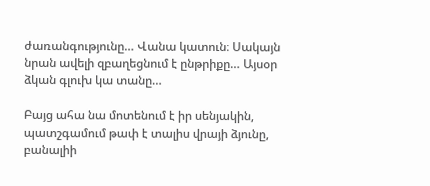ժառանգությունը… Վանա կատուն։ Սակայն նրան ավելի զբաղեցնում է ընթրիքը… Այսօր ձկան գլուխ կա տանը…

Բայց ահա նա մոտենում է իր սենյակին, պատշգամում թափ է տալիս վրայի ձյունը, բանալիի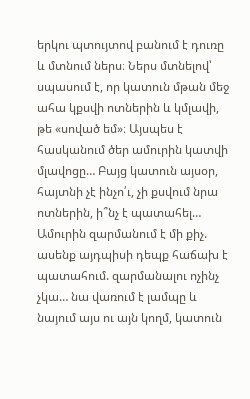երկու պտույտով բանում է դուռը և մտնում ներս։ Ներս մտնելով՝ սպասում է, որ կատուն մթան մեջ ահա կքսվի ոտներին և կմլավի, թե «սոված եմ»։ Այսպես է հասկանում ծեր ամուրին կատվի մլավոցը… Բայց կատուն այսօր, հայտնի չէ ինչո՛ւ, չի քսվում նրա ոտներին, ի՞նչ է պատահել… Ամուրին զարմանում է մի քիչ. ասենք այդպիսի դեպք հաճախ է պատահում. զարմանալու ոչինչ չկա… նա վառում է լամպը և նայում այս ու այն կողմ, կատուն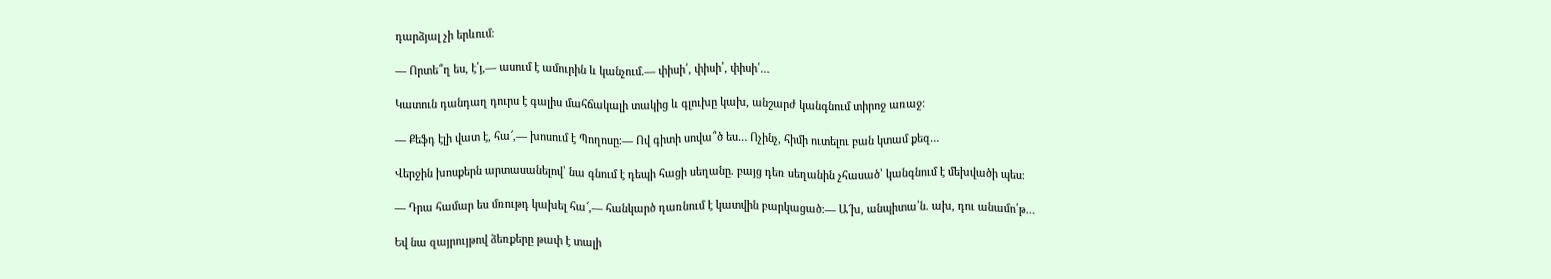դարձյալ չի երևում։

— Որտե՞ղ ես, է՛յ,— ասում է ամուրին և կանչում.— փիսի՛, փիսի՛, փիսի՛…

Կատուն դանդաղ դուրս է գալիս մահճակալի տակից և գլուխը կախ, անշարժ կանգնում տիրոջ առաջ։

— Քեֆդ էլի վատ է, հա՜,— խոսում է Պողոսը։— Ով գիտի սովա՞ծ ես… Ոչինչ, հիմի ուտելու բան կտամ քեզ…

Վերջին խոսքերն արտասանելով՝ նա գնում է դեպի հացի սեղանը. բայց դեռ սեղանին չհասած՝ կանգնում է մեխվածի պես։

— Դրա համար ես մռութդ կախել հա՜,— հանկարծ դառնում է կատվին բարկացած։— Ա՜խ, անպիտա՛ն. ախ, դու անամո՛թ…

Եվ նա զայրույթով ձեռքերը թափ է տալի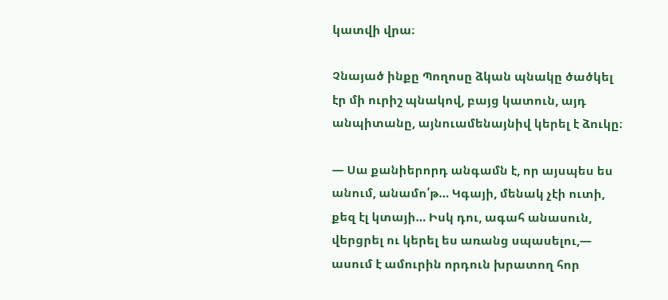կատվի վրա։

Չնայած ինքը Պողոսը ձկան պնակը ծածկել էր մի ուրիշ պնակով, բայց կատուն, այդ անպիտանը, այնուամենայնիվ կերել է ձուկը։

— Սա քանիերորդ անգամն է, որ այսպես ես անում, անամո՛թ… Կգայի, մենակ չէի ուտի, քեզ էլ կտայի… Իսկ դու, ագահ անասուն, վերցրել ու կերել ես առանց սպասելու,— ասում է ամուրին որդուն խրատող հոր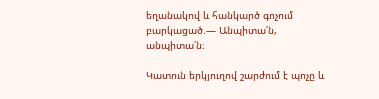եղանակով և հանկարծ գոչում բարկացած.— Անպիտա՛ն, անպիտա՛ն։

Կատուն երկյուղով շարժում է պոչը և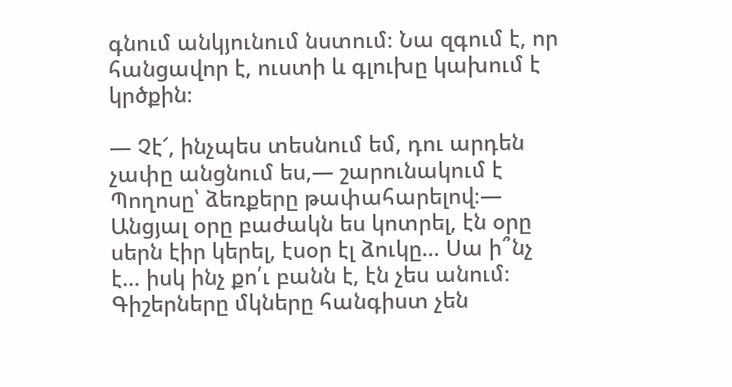գնում անկյունում նստում։ Նա զգում է, որ հանցավոր է, ուստի և գլուխը կախում է կրծքին։

— Չէ՜, ինչպես տեսնում եմ, դու արդեն չափը անցնում ես,— շարունակում է Պողոսը՝ ձեռքերը թափահարելով։— Անցյալ օրը բաժակն ես կոտրել, էն օրը սերն էիր կերել, էսօր էլ ձուկը… Սա ի՞նչ է… իսկ ինչ քո՛ւ բանն է, էն չես անում։ Գիշերները մկները հանգիստ չեն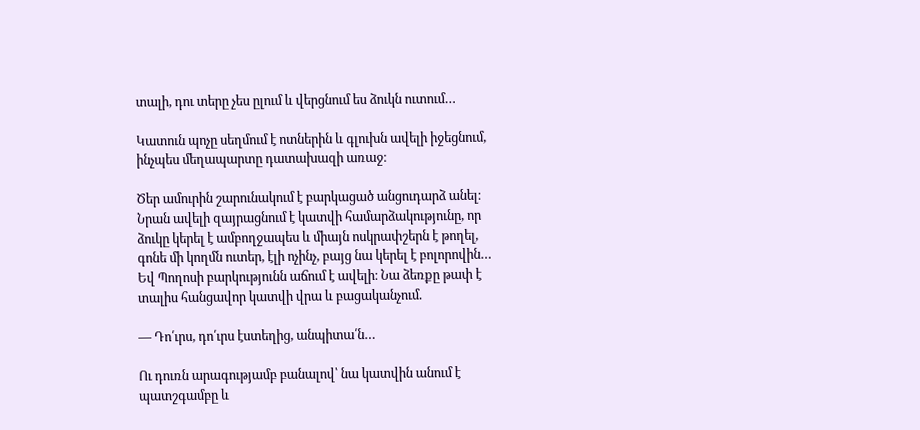տալի, դու տերը չես ըլում և վերցնում ես ձուկն ուտում…

Կատուն պոչը սեղմում է ոտներին և գլուխն ավելի իջեցնում, ինչպես մեղապարտը դատախազի առաջ։

Ծեր ամուրին շարունակում է բարկացած անցուդարձ անել։ Նրան ավելի զայրացնում է կատվի համարձակությունը, որ ձուկը կերել է ամբողջապես և միայն ոսկրափշերն է թողել, գոնե մի կողմն ուտեր, էլի ոչինչ, բայց նա կերել է բոլորովին… Եվ Պողոսի բարկությունն աճում է ավելի։ Նա ձեռքը թափ է տալիս հանցավոր կատվի վրա և բացականչում.

— Դո՛ւրս, դո՛ւրս էստեղից, անպիտա՛ն…

Ու դուռն արագությամբ բանալով՝ նա կատվին անում է պատշգամբը և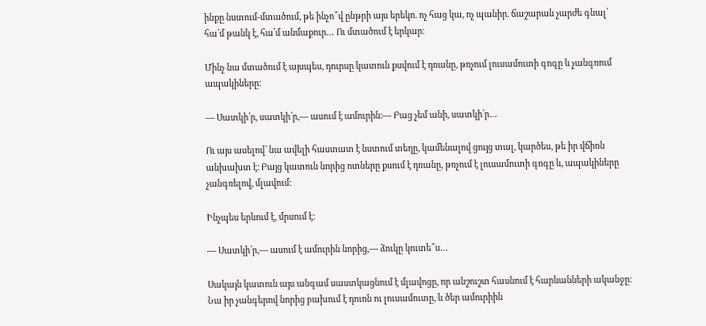ինքը նստում-մտածում, թե ինչո՞վ ընթրի այս երեկո. ոչ հաց կա, ոչ պանիր. ճաշարան չարժե գնալ՝ հա՛մ թանկ է, հա՛մ անմաքուր… Ու մտածում է երկար։

Մինչ նա մտածում է այսպես, դուրսը կատուն քսվում է դռանը, թռչում լուսամուտի գոգը և չանգռում ապակիները։

— Սատկի՛ր, սատկի՛ր,— ասում է ամուրին։— Բաց չեմ անի, սատկի՛ր…

Ու այս ասելով՝ նա ավելի հաստատ է նստում տեղը, կամենալով ցույց տալ, կարծես, թե իր վճիռն անխախտ է։ Բայց կատուն նորից ոտները քսում է դռանը, թռչում է լուսամուտի գոգը և, ապակիները չանգռելով, մլավում։

Ինչպես երևում է, մրսում է։

— Սատկի՛ր,— ասում է ամուրին նորից,— ձուկը կուտե՞ս…

Սակայն կատուն այս անգամ սաստկացնում է մլավոցը, որ անշուշտ հասնում է հարևանների ականջը։ Նա իր չանգերով նորից բախում է դուռն ու լուսամուտը, և ծեր ամուրիին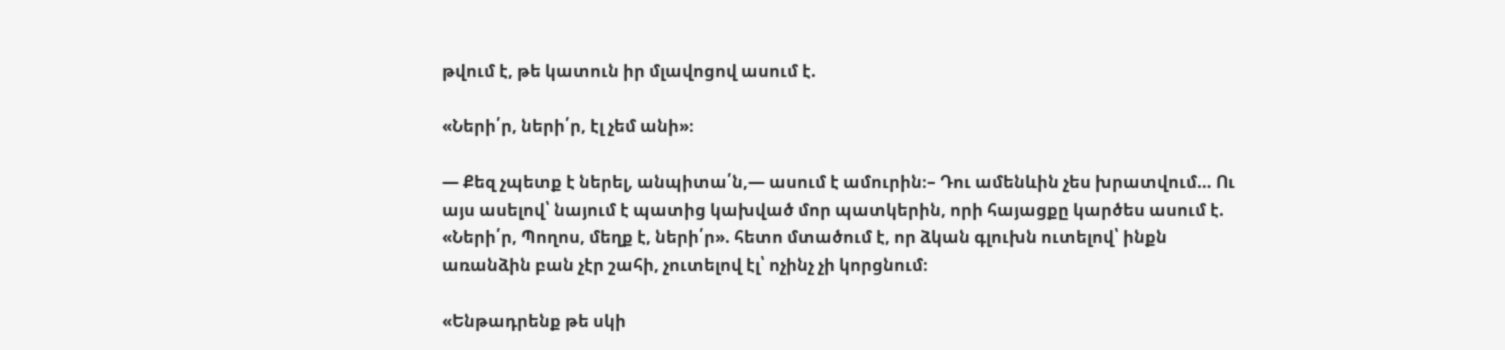թվում է, թե կատուն իր մլավոցով ասում է.

«Ների՛ր, ների՛ր, էլ չեմ անի»։

— Քեզ չպետք է ներել, անպիտա՛ն,— ասում է ամուրին։– Դու ամենևին չես խրատվում… Ու այս ասելով՝ նայում է պատից կախված մոր պատկերին, որի հայացքը կարծես ասում է. «Ների՛ր, Պողոս, մեղք է, ների՛ր». հետո մտածում է, որ ձկան գլուխն ուտելով՝ ինքն առանձին բան չէր շահի, չուտելով էլ՝ ոչինչ չի կորցնում։

«Ենթադրենք թե սկի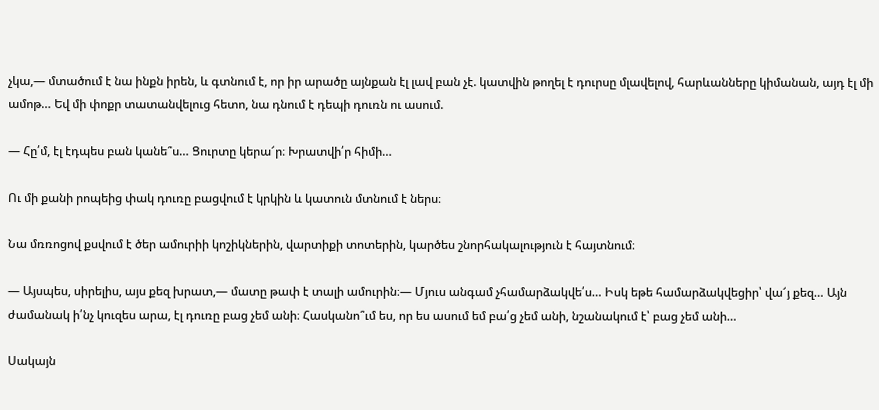չկա,— մտածում է նա ինքն իրեն, և գտնում է, որ իր արածը այնքան էլ լավ բան չէ. կատվին թողել է դուրսը մլավելով, հարևանները կիմանան, այդ էլ մի ամոթ… Եվ մի փոքր տատանվելուց հետո, նա դնում է դեպի դուռն ու ասում.

— Հը՛մ, էլ էդպես բան կանե՞ս… Ցուրտը կերա՜ր։ Խրատվի՛ր հիմի…

Ու մի քանի րոպեից փակ դուռը բացվում է կրկին և կատուն մտնում է ներս։

Նա մռռոցով քսվում է ծեր ամուրիի կոշիկներին, վարտիքի տոտերին, կարծես շնորհակալություն է հայտնում։

— Այսպես, սիրելիս, այս քեզ խրատ,— մատը թափ է տալի ամուրին։— Մյուս անգամ չհամարձակվե՛ս… Իսկ եթե համարձակվեցիր՝ վա՜յ քեզ… Այն ժամանակ ի՛նչ կուզես արա, էլ դուռը բաց չեմ անի։ Հասկանո՞ւմ ես, որ ես ասում եմ բա՛ց չեմ անի, նշանակում է՝ բաց չեմ անի…

Սակայն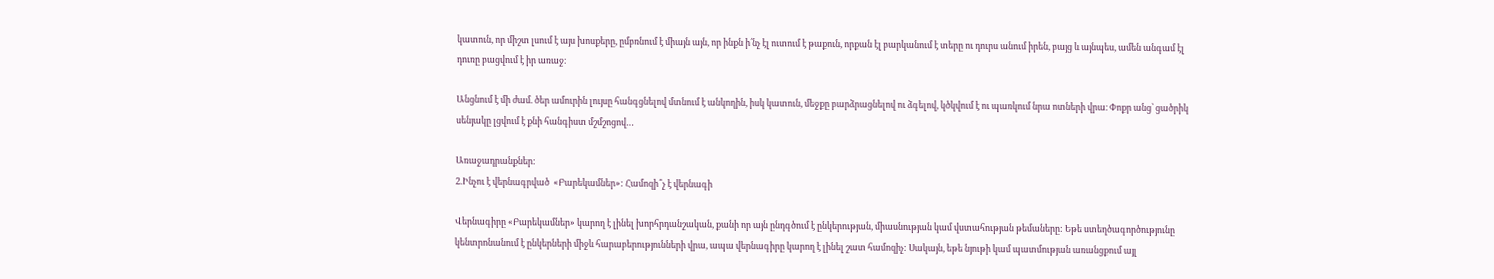կատուն, որ միշտ լսում է այս խոսքերը, ըմբռնում է միայն այն, որ ինքն ի՛նչ էլ ուտում է թաքուն, որքան էլ բարկանում է տերը ու դուրս անում իրեն, բայց և այնպես, ամեն անգամ էլ դուռը բացվում է իր առաջ։

Անցնում է մի ժամ. ծեր ամուրին լույսը հանգցնելով մտնում է անկողին, իսկ կատուն, մեջքը բարձրացնելով ու ձգելով, կծկվում է ու պառկում նրա ոտների վրա։ Փոքր անց՝ ցածրիկ սենյակը լցվում է քնի հանգիստ մշմշոցով…

Առաջադրանքներ:
2.Ինչու է վերնագրված  «Բարեկամներ»: Համոզի՞չ է վերնագի

Վերնագիրը «Բարեկամներ» կարող է լինել խորհրդանշական, քանի որ այն ընդգծում է ընկերության, միասնության կամ վստահության թեմաները: Եթե ստեղծագործությունը կենտրոնանում է ընկերների միջև հարաբերությունների վրա, ապա վերնագիրը կարող է լինել շատ համոզիչ: Սակայն, եթե նյութի կամ պատմության առանցքում այլ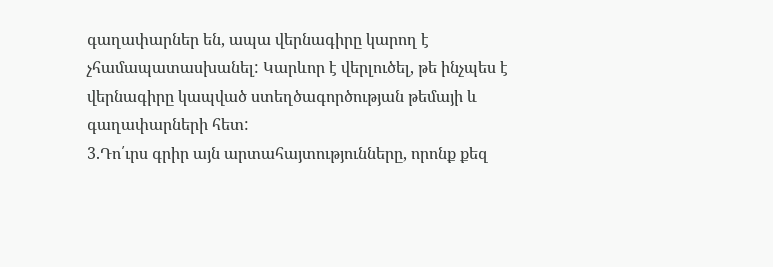գաղափարներ են, ապա վերնագիրը կարող է չհամապատասխանել: Կարևոր է վերլուծել, թե ինչպես է վերնագիրը կապված ստեղծագործության թեմայի և գաղափարների հետ:
3.Դո՛ւրս գրիր այն արտահայտությունները, որոնք քեզ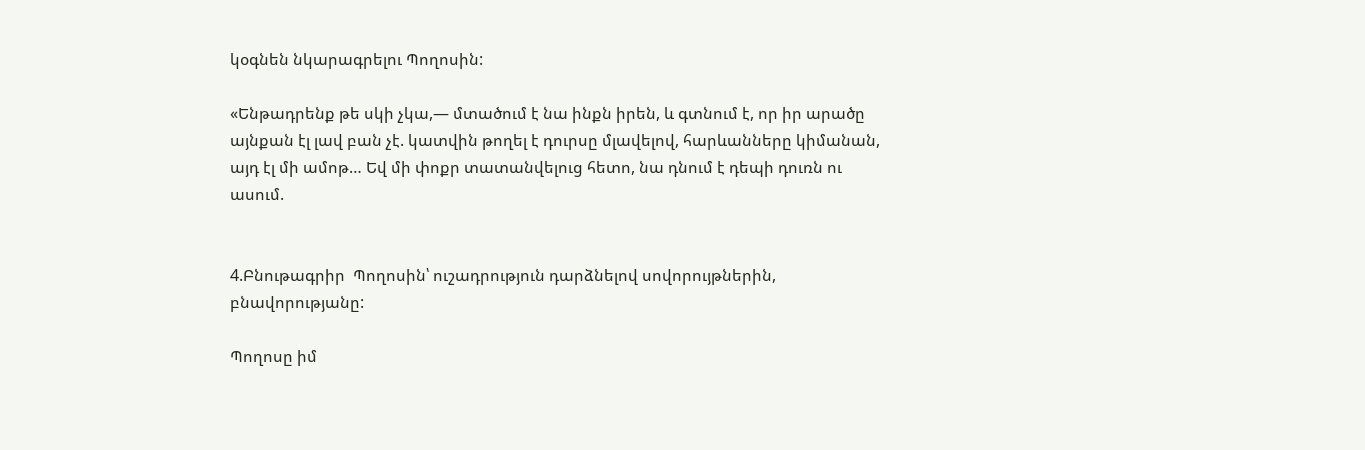կօգնեն նկարագրելու Պողոսին:

«Ենթադրենք թե սկի չկա,— մտածում է նա ինքն իրեն, և գտնում է, որ իր արածը այնքան էլ լավ բան չէ. կատվին թողել է դուրսը մլավելով, հարևանները կիմանան, այդ էլ մի ամոթ… Եվ մի փոքր տատանվելուց հետո, նա դնում է դեպի դուռն ու ասում.


4.Բնութագրիր  Պողոսին՝ ուշադրություն դարձնելով սովորույթներին, բնավորությանը:

Պողոսը իմ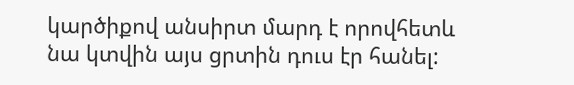կարծիքով անսիրտ մարդ է որովհետև  նա կտվին այս ցրտին դուս էր հանել: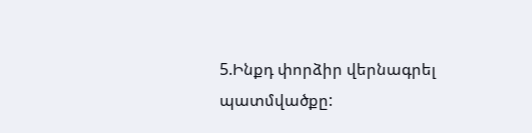5.Ինքդ փորձիր վերնագրել պատմվածքը: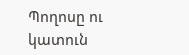Պողոսը ու կատուն